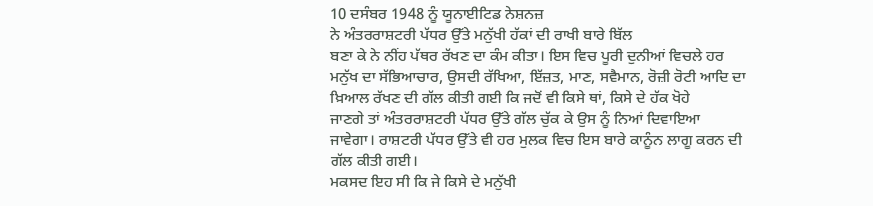10 ਦਸੰਬਰ 1948 ਨੂੰ ਯੂਨਾਈਟਿਡ ਨੇਸ਼ਨਜ਼
ਨੇ ਅੰਤਰਰਾਸ਼ਟਰੀ ਪੱਧਰ ਉੱਤੇ ਮਨੁੱਖੀ ਹੱਕਾਂ ਦੀ ਰਾਖੀ ਬਾਰੇ ਬਿੱਲ
ਬਣਾ ਕੇ ਨੇ ਨੀਂਹ ਪੱਥਰ ਰੱਖਣ ਦਾ ਕੰਮ ਕੀਤਾ। ਇਸ ਵਿਚ ਪੂਰੀ ਦੁਨੀਆਂ ਵਿਚਲੇ ਹਰ
ਮਨੁੱਖ ਦਾ ਸੱਭਿਆਚਾਰ, ਉਸਦੀ ਰੱਖਿਆ, ਇੱਜ਼ਤ, ਮਾਣ, ਸਵੈਮਾਨ, ਰੋਜ਼ੀ ਰੋਟੀ ਆਦਿ ਦਾ
ਖ਼ਿਆਲ ਰੱਖਣ ਦੀ ਗੱਲ ਕੀਤੀ ਗਈ ਕਿ ਜਦੋਂ ਵੀ ਕਿਸੇ ਥਾਂ, ਕਿਸੇ ਦੇ ਹੱਕ ਖੋਹੇ
ਜਾਣਗੇ ਤਾਂ ਅੰਤਰਰਾਸ਼ਟਰੀ ਪੱਧਰ ਉੱਤੇ ਗੱਲ ਚੁੱਕ ਕੇ ਉਸ ਨੂੰ ਨਿਆਂ ਦਿਵਾਇਆ
ਜਾਵੇਗਾ। ਰਾਸ਼ਟਰੀ ਪੱਧਰ ਉੱਤੇ ਵੀ ਹਰ ਮੁਲਕ ਵਿਚ ਇਸ ਬਾਰੇ ਕਾਨੂੰਨ ਲਾਗੂ ਕਰਨ ਦੀ
ਗੱਲ ਕੀਤੀ ਗਈ।
ਮਕਸਦ ਇਹ ਸੀ ਕਿ ਜੇ ਕਿਸੇ ਦੇ ਮਨੁੱਖੀ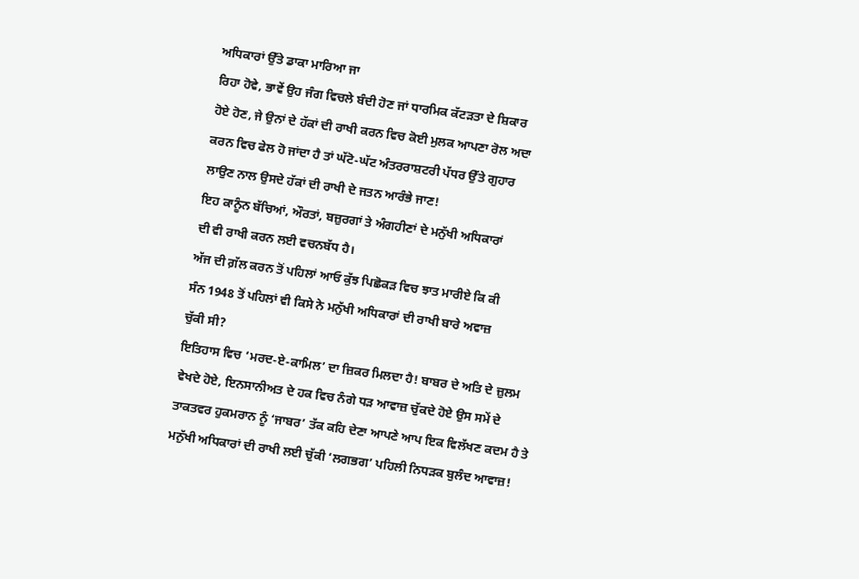ਅਧਿਕਾਰਾਂ ਉੱਤੇ ਡਾਕਾ ਮਾਰਿਆ ਜਾ
ਰਿਹਾ ਹੋਵੇ, ਭਾਵੇਂ ਉਹ ਜੰਗ ਵਿਚਲੇ ਬੰਦੀ ਹੋਣ ਜਾਂ ਧਾਰਮਿਕ ਕੱਟੜਤਾ ਦੇ ਸ਼ਿਕਾਰ
ਹੋਏ ਹੋਣ, ਜੇ ਉਨਾਂ ਦੇ ਹੱਕਾਂ ਦੀ ਰਾਖੀ ਕਰਨ ਵਿਚ ਕੋਈ ਮੁਲਕ ਆਪਣਾ ਰੋਲ ਅਦਾ
ਕਰਨ ਵਿਚ ਫੇਲ ਹੋ ਜਾਂਦਾ ਹੈ ਤਾਂ ਘੱਟੋ-ਘੱਟ ਅੰਤਰਰਾਸ਼ਟਰੀ ਪੱਧਰ ਉੱਤੇ ਗੁਹਾਰ
ਲਾਉਣ ਨਾਲ ਉਸਦੇ ਹੱਕਾਂ ਦੀ ਰਾਖੀ ਦੇ ਜਤਨ ਆਰੰਭੇ ਜਾਣ!
ਇਹ ਕਾਨੂੰਨ ਬੱਚਿਆਂ, ਔਰਤਾਂ, ਬਜ਼ੁਰਗਾਂ ਤੇ ਅੰਗਹੀਣਾਂ ਦੇ ਮਨੁੱਖੀ ਅਧਿਕਾਰਾਂ
ਦੀ ਵੀ ਰਾਖੀ ਕਰਨ ਲਈ ਵਚਨਬੱਧ ਹੈ।
ਅੱਜ ਦੀ ਗ਼ੱਲ ਕਰਨ ਤੋਂ ਪਹਿਲਾਂ ਆਓ ਕੁੱਝ ਪਿਛੋਕੜ ਵਿਚ ਝਾਤ ਮਾਰੀਏ ਕਿ ਕੀ
ਸੰਨ 1948 ਤੋਂ ਪਹਿਲਾਂ ਵੀ ਕਿਸੇ ਨੇ ਮਨੁੱਖੀ ਅਧਿਕਾਰਾਂ ਦੀ ਰਾਖੀ ਬਾਰੇ ਅਵਾਜ਼
ਚੁੱਕੀ ਸੀ?
ਇਤਿਹਾਸ ਵਿਚ ‘ਮਰਦ-ਏ-ਕਾਮਿਲ’ ਦਾ ਜ਼ਿਕਰ ਮਿਲਦਾ ਹੈ! ਬਾਬਰ ਦੇ ਅਤਿ ਦੇ ਜ਼ੁਲਮ
ਵੇਖਦੇ ਹੋਏ, ਇਨਸਾਨੀਅਤ ਦੇ ਹਕ ਵਿਚ ਨੰਗੇ ਧੜ ਆਵਾਜ਼ ਚੁੱਕਦੇ ਹੋਏ ਉਸ ਸਮੇਂ ਦੇ
ਤਾਕਤਵਰ ਹੁਕਮਰਾਨ ਨੂੰ ‘ਜਾਬਰ’ ਤੱਕ ਕਹਿ ਦੇਣਾ ਆਪਣੇ ਆਪ ਇਕ ਵਿਲੱਖਣ ਕਦਮ ਹੈ ਤੇ
ਮਨੁੱਖੀ ਅਧਿਕਾਰਾਂ ਦੀ ਰਾਖੀ ਲਈ ਚੁੱਕੀ ‘ਲਗਭਗ’ ਪਹਿਲੀ ਨਿਧੜਕ ਬੁਲੰਦ ਆਵਾਜ਼!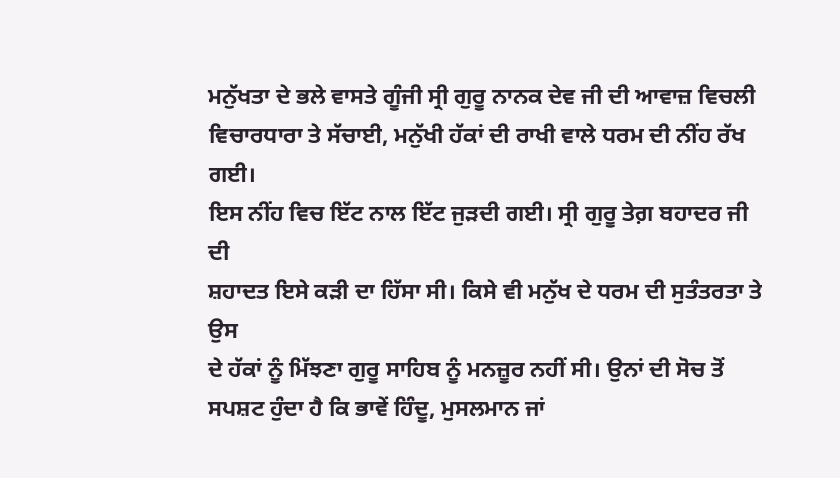ਮਨੁੱਖਤਾ ਦੇ ਭਲੇ ਵਾਸਤੇ ਗੂੰਜੀ ਸ੍ਰੀ ਗੁਰੂ ਨਾਨਕ ਦੇਵ ਜੀ ਦੀ ਆਵਾਜ਼ ਵਿਚਲੀ
ਵਿਚਾਰਧਾਰਾ ਤੇ ਸੱਚਾਈ, ਮਨੁੱਖੀ ਹੱਕਾਂ ਦੀ ਰਾਖੀ ਵਾਲੇ ਧਰਮ ਦੀ ਨੀਂਹ ਰੱਖ ਗਈ।
ਇਸ ਨੀਂਹ ਵਿਚ ਇੱਟ ਨਾਲ ਇੱਟ ਜੁੜਦੀ ਗਈ। ਸ੍ਰੀ ਗੁਰੂ ਤੇਗ਼ ਬਹਾਦਰ ਜੀ ਦੀ
ਸ਼ਹਾਦਤ ਇਸੇ ਕੜੀ ਦਾ ਹਿੱਸਾ ਸੀ। ਕਿਸੇ ਵੀ ਮਨੁੱਖ ਦੇ ਧਰਮ ਦੀ ਸੁਤੰਤਰਤਾ ਤੇ ਉਸ
ਦੇ ਹੱਕਾਂ ਨੂੰ ਮਿੱਝਣਾ ਗੁਰੂ ਸਾਹਿਬ ਨੂੰ ਮਨਜ਼ੂਰ ਨਹੀਂ ਸੀ। ਉਨਾਂ ਦੀ ਸੋਚ ਤੋਂ
ਸਪਸ਼ਟ ਹੁੰਦਾ ਹੈ ਕਿ ਭਾਵੇਂ ਹਿੰਦੂ, ਮੁਸਲਮਾਨ ਜਾਂ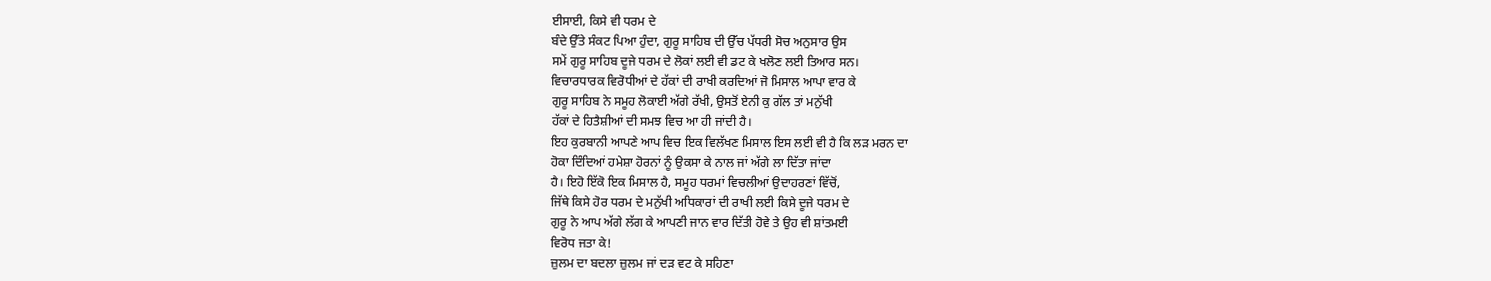ਈਸਾਈ, ਕਿਸੇ ਵੀ ਧਰਮ ਦੇ
ਬੰਦੇ ਉੱਤੇ ਸੰਕਟ ਪਿਆ ਹੁੰਦਾ, ਗੁਰੂ ਸਾਹਿਬ ਦੀ ਉੱਚ ਪੱਧਰੀ ਸੋਚ ਅਨੁਸਾਰ ਉਸ
ਸਮੇਂ ਗੁਰੂ ਸਾਹਿਬ ਦੂਜੇ ਧਰਮ ਦੇ ਲੋਕਾਂ ਲਈ ਵੀ ਡਟ ਕੇ ਖਲੋਣ ਲਈ ਤਿਆਰ ਸਨ।
ਵਿਚਾਰਧਾਰਕ ਵਿਰੋਧੀਆਂ ਦੇ ਹੱਕਾਂ ਦੀ ਰਾਖੀ ਕਰਦਿਆਂ ਜੋ ਮਿਸਾਲ ਆਪਾ ਵਾਰ ਕੇ
ਗੁਰੂ ਸਾਹਿਬ ਨੇ ਸਮੂਹ ਲੋਕਾਈ ਅੱਗੇ ਰੱਖੀ, ਉਸਤੋਂ ਏਨੀ ਕੁ ਗੱਲ ਤਾਂ ਮਨੁੱਖੀ
ਹੱਕਾਂ ਦੇ ਹਿਤੈਸ਼ੀਆਂ ਦੀ ਸਮਝ ਵਿਚ ਆ ਹੀ ਜਾਂਦੀ ਹੈ।
ਇਹ ਕੁਰਬਾਨੀ ਆਪਣੇ ਆਪ ਵਿਚ ਇਕ ਵਿਲੱਖਣ ਮਿਸਾਲ ਇਸ ਲਈ ਵੀ ਹੈ ਕਿ ਲੜ ਮਰਨ ਦਾ
ਹੋਕਾ ਦਿੰਦਿਆਂ ਹਮੇਸ਼ਾ ਹੋਰਨਾਂ ਨੂੰ ਉਕਸਾ ਕੇ ਨਾਲ ਜਾਂ ਅੱਗੇ ਲਾ ਦਿੱਤਾ ਜਾਂਦਾ
ਹੈ। ਇਹੋ ਇੱਕੋ ਇਕ ਮਿਸਾਲ ਹੈ, ਸਮੂਹ ਧਰਮਾਂ ਵਿਚਲੀਆਂ ਉਦਾਹਰਣਾਂ ਵਿੱਚੋਂ,
ਜਿੱਥੇ ਕਿਸੇ ਹੋਰ ਧਰਮ ਦੇ ਮਨੁੱਖੀ ਅਧਿਕਾਰਾਂ ਦੀ ਰਾਖੀ ਲਈ ਕਿਸੇ ਦੂਜੇ ਧਰਮ ਦੇ
ਗੁਰੂ ਨੇ ਆਪ ਅੱਗੇ ਲੱਗ ਕੇ ਆਪਣੀ ਜਾਨ ਵਾਰ ਦਿੱਤੀ ਹੋਵੇ ਤੇ ਉਹ ਵੀ ਸ਼ਾਂਤਮਈ
ਵਿਰੋਧ ਜਤਾ ਕੇ!
ਜ਼ੁਲਮ ਦਾ ਬਦਲਾ ਜ਼ੁਲਮ ਜਾਂ ਦੜ ਵਟ ਕੇ ਸਹਿਣਾ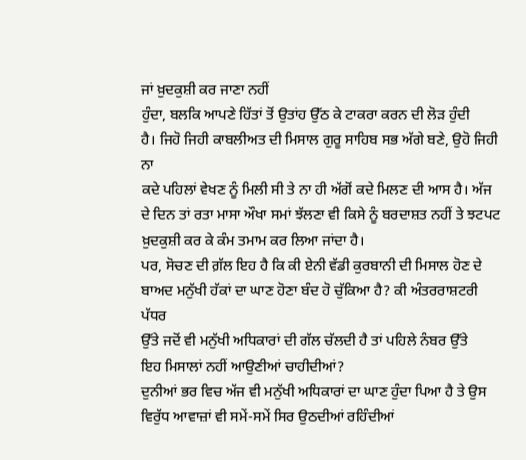ਜਾਂ ਖ਼ੁਦਕੁਸ਼ੀ ਕਰ ਜਾਣਾ ਨਹੀਂ
ਹੁੰਦਾ, ਬਲਕਿ ਆਪਣੇ ਹਿੱਤਾਂ ਤੋਂ ਉਤਾਂਹ ਉੱਠ ਕੇ ਟਾਕਰਾ ਕਰਨ ਦੀ ਲੋੜ ਹੁੰਦੀ
ਹੈ। ਜਿਹੋ ਜਿਹੀ ਕਾਬਲੀਅਤ ਦੀ ਮਿਸਾਲ ਗੁਰੂ ਸਾਹਿਬ ਸਭ ਅੱਗੇ ਬਣੇ, ਉਹੋ ਜਿਹੀ ਨਾ
ਕਦੇ ਪਹਿਲਾਂ ਵੇਖਣ ਨੂੰ ਮਿਲੀ ਸੀ ਤੇ ਨਾ ਹੀ ਅੱਗੋਂ ਕਦੇ ਮਿਲਣ ਦੀ ਆਸ ਹੈ। ਅੱਜ
ਦੇ ਦਿਨ ਤਾਂ ਰਤਾ ਮਾਸਾ ਔਖਾ ਸਮਾਂ ਝੱਲਣਾ ਵੀ ਕਿਸੇ ਨੂੰ ਬਰਦਾਸ਼ਤ ਨਹੀਂ ਤੇ ਝਟਪਟ
ਖ਼ੁਦਕੁਸ਼ੀ ਕਰ ਕੇ ਕੰਮ ਤਮਾਮ ਕਰ ਲਿਆ ਜਾਂਦਾ ਹੈ।
ਪਰ, ਸੋਚਣ ਦੀ ਗ਼ੱਲ ਇਹ ਹੈ ਕਿ ਕੀ ਏਨੀ ਵੱਡੀ ਕੁਰਬਾਨੀ ਦੀ ਮਿਸਾਲ ਹੋਣ ਦੇ
ਬਾਅਦ ਮਨੁੱਖੀ ਹੱਕਾਂ ਦਾ ਘਾਣ ਹੋਣਾ ਬੰਦ ਹੋ ਚੁੱਕਿਆ ਹੈ? ਕੀ ਅੰਤਰਰਾਸ਼ਟਰੀ ਪੱਧਰ
ਉੱਤੇ ਜਦੋਂ ਵੀ ਮਨੁੱਖੀ ਅਧਿਕਾਰਾਂ ਦੀ ਗੱਲ ਚੱਲਦੀ ਹੈ ਤਾਂ ਪਹਿਲੇ ਨੰਬਰ ਉੱਤੇ
ਇਹ ਮਿਸਾਲਾਂ ਨਹੀਂ ਆਉਣੀਆਂ ਚਾਹੀਦੀਆਂ?
ਦੁਨੀਆਂ ਭਰ ਵਿਚ ਅੱਜ ਵੀ ਮਨੁੱਖੀ ਅਧਿਕਾਰਾਂ ਦਾ ਘਾਣ ਹੁੰਦਾ ਪਿਆ ਹੈ ਤੇ ਉਸ
ਵਿਰੁੱਧ ਆਵਾਜ਼ਾਂ ਵੀ ਸਮੇਂ-ਸਮੇਂ ਸਿਰ ਉਠਦੀਆਂ ਰਹਿੰਦੀਆਂ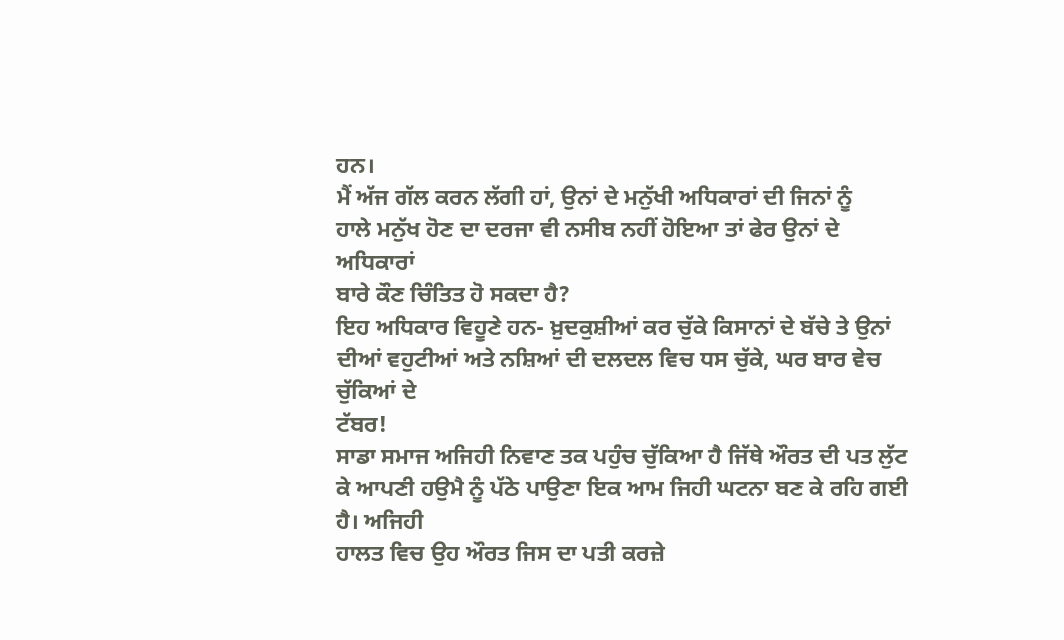ਹਨ।
ਮੈਂ ਅੱਜ ਗੱਲ ਕਰਨ ਲੱਗੀ ਹਾਂ, ਉਨਾਂ ਦੇ ਮਨੁੱਖੀ ਅਧਿਕਾਰਾਂ ਦੀ ਜਿਨਾਂ ਨੂੰ
ਹਾਲੇ ਮਨੁੱਖ ਹੋਣ ਦਾ ਦਰਜਾ ਵੀ ਨਸੀਬ ਨਹੀਂ ਹੋਇਆ ਤਾਂ ਫੇਰ ਉਨਾਂ ਦੇ ਅਧਿਕਾਰਾਂ
ਬਾਰੇ ਕੌਣ ਚਿੰਤਿਤ ਹੋ ਸਕਦਾ ਹੈ?
ਇਹ ਅਧਿਕਾਰ ਵਿਹੂਣੇ ਹਨ- ਖ਼ੁਦਕੁਸ਼ੀਆਂ ਕਰ ਚੁੱਕੇ ਕਿਸਾਨਾਂ ਦੇ ਬੱਚੇ ਤੇ ਉਨਾਂ
ਦੀਆਂ ਵਹੁਟੀਆਂ ਅਤੇ ਨਸ਼ਿਆਂ ਦੀ ਦਲਦਲ ਵਿਚ ਧਸ ਚੁੱਕੇ, ਘਰ ਬਾਰ ਵੇਚ ਚੁੱਕਿਆਂ ਦੇ
ਟੱਬਰ!
ਸਾਡਾ ਸਮਾਜ ਅਜਿਹੀ ਨਿਵਾਣ ਤਕ ਪਹੁੰਚ ਚੁੱਕਿਆ ਹੈ ਜਿੱਥੇ ਔਰਤ ਦੀ ਪਤ ਲੁੱਟ
ਕੇ ਆਪਣੀ ਹਉਮੈ ਨੂੰ ਪੱਠੇ ਪਾਉਣਾ ਇਕ ਆਮ ਜਿਹੀ ਘਟਨਾ ਬਣ ਕੇ ਰਹਿ ਗਈ ਹੈ। ਅਜਿਹੀ
ਹਾਲਤ ਵਿਚ ਉਹ ਔਰਤ ਜਿਸ ਦਾ ਪਤੀ ਕਰਜ਼ੇ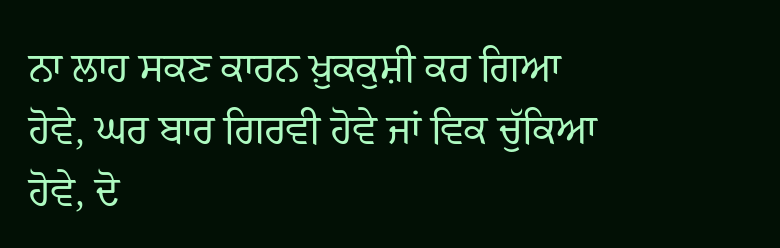ਨਾ ਲਾਹ ਸਕਣ ਕਾਰਨ ਖ਼ੁਕਕੁਸ਼ੀ ਕਰ ਗਿਆ
ਹੋਵੇ, ਘਰ ਬਾਰ ਗਿਰਵੀ ਹੋਵੇ ਜਾਂ ਵਿਕ ਚੁੱਕਿਆ ਹੋਵੇ, ਦੋ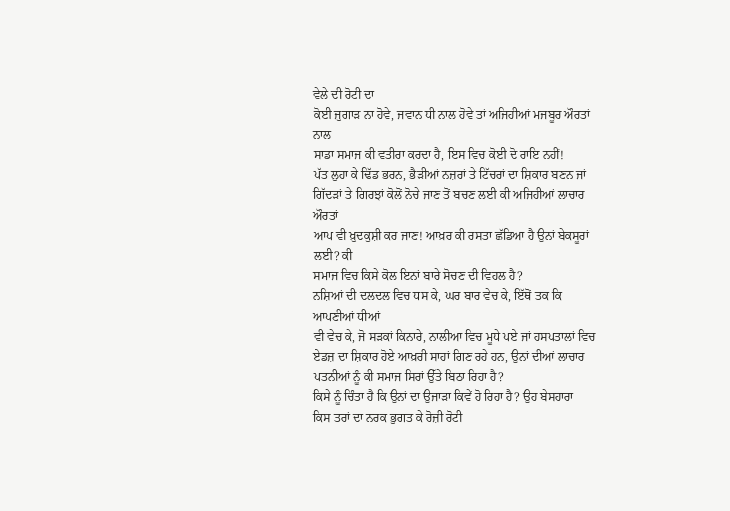ਵੇਲੇ ਦੀ ਰੋਟੀ ਦਾ
ਕੋਈ ਜੁਗਾੜ ਨਾ ਹੋਵੇ, ਜਵਾਨ ਧੀ ਨਾਲ ਹੋਵੇ ਤਾਂ ਅਜਿਹੀਆਂ ਮਜਬੂਰ ਔਰਤਾਂ ਨਾਲ
ਸਾਡਾ ਸਮਾਜ ਕੀ ਵਤੀਰਾ ਕਰਦਾ ਹੈ, ਇਸ ਵਿਚ ਕੋਈ ਦੋ ਰਾਇ ਨਹੀਂ!
ਪੱਤ ਲੁਹਾ ਕੇ ਢਿੱਡ ਭਰਨ, ਭੈੜੀਆਂ ਨਜ਼ਰਾਂ ਤੇ ਟਿੱਚਰਾਂ ਦਾ ਸ਼ਿਕਾਰ ਬਣਨ ਜਾਂ
ਗਿੱਦੜਾਂ ਤੇ ਗਿਰਝਾਂ ਕੋਲੋਂ ਨੋਚੇ ਜਾਣ ਤੋਂ ਬਚਣ ਲਈ ਕੀ ਅਜਿਹੀਆਂ ਲਾਚਾਰ ਔਰਤਾਂ
ਆਪ ਵੀ ਖ਼ੁਦਕੁਸ਼ੀ ਕਰ ਜਾਣ! ਆਖ਼ਰ ਕੀ ਰਸਤਾ ਛੱਡਿਆ ਹੈ ਉਨਾਂ ਬੇਕਸੂਰਾਂ ਲਈ? ਕੀ
ਸਮਾਜ ਵਿਚ ਕਿਸੇ ਕੋਲ ਇਨਾਂ ਬਾਰੇ ਸੋਚਣ ਦੀ ਵਿਹਲ ਹੈ?
ਨਸ਼ਿਆਂ ਦੀ ਦਲਦਲ ਵਿਚ ਧਸ ਕੇ, ਘਰ ਬਾਰ ਵੇਚ ਕੇ, ਇੱਥੋਂ ਤਕ ਕਿ ਆਪਣੀਆਂ ਧੀਆਂ
ਵੀ ਵੇਚ ਕੇ, ਜੋ ਸੜਕਾਂ ਕਿਨਾਰੇ, ਨਾਲੀਆ ਵਿਚ ਮੂਧੇ ਪਏ ਜਾਂ ਹਸਪਤਾਲਾਂ ਵਿਚ
ਏਡਜ਼ ਦਾ ਸ਼ਿਕਾਰ ਹੋਏ ਆਖ਼ਰੀ ਸਾਹਾਂ ਗਿਣ ਰਹੇ ਹਨ, ਉਨਾਂ ਦੀਆਂ ਲਾਚਾਰ
ਪਤਨੀਆਂ ਨੂੰ ਕੀ ਸਮਾਜ ਸਿਰਾਂ ਉੱਤੇ ਬਿਠਾ ਰਿਹਾ ਹੈ?
ਕਿਸੇ ਨੂੰ ਚਿੰਤਾ ਹੈ ਕਿ ਉਨਾਂ ਦਾ ਉਜਾੜਾ ਕਿਵੇਂ ਹੋ ਰਿਹਾ ਹੈ? ਉਹ ਬੇਸਹਾਰਾ
ਕਿਸ ਤਰਾਂ ਦਾ ਨਰਕ ਭੁਗਤ ਕੇ ਰੋਜ਼ੀ ਰੋਟੀ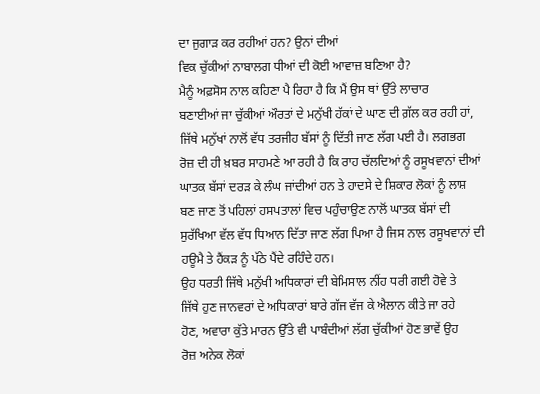ਦਾ ਜੁਗਾੜ ਕਰ ਰਹੀਆਂ ਹਨ? ਉਨਾਂ ਦੀਆਂ
ਵਿਕ ਚੁੱਕੀਆਂ ਨਾਬਾਲਗ ਧੀਆਂ ਦੀ ਕੋਈ ਆਵਾਜ਼ ਬਣਿਆ ਹੈ?
ਮੈਨੂੰ ਅਫ਼ਸੋਸ ਨਾਲ ਕਹਿਣਾ ਪੈ ਰਿਹਾ ਹੈ ਕਿ ਮੈਂ ਉਸ ਥਾਂ ਉੱਤੇ ਲਾਚਾਰ
ਬਣਾਈਆਂ ਜਾ ਚੁੱਕੀਆਂ ਔਰਤਾਂ ਦੇ ਮਨੁੱਖੀ ਹੱਕਾਂ ਦੇ ਘਾਣ ਦੀ ਗ਼ੱਲ ਕਰ ਰਹੀ ਹਾਂ,
ਜਿੱਥੇ ਮਨੁੱਖਾਂ ਨਾਲੋਂ ਵੱਧ ਤਰਜੀਹ ਬੱਸਾਂ ਨੂੰ ਦਿੱਤੀ ਜਾਣ ਲੱਗ ਪਈ ਹੈ। ਲਗਭਗ
ਰੋਜ਼ ਦੀ ਹੀ ਖ਼ਬਰ ਸਾਹਮਣੇ ਆ ਰਹੀ ਹੈ ਕਿ ਰਾਹ ਚੱਲਦਿਆਂ ਨੂੰ ਰਸੂਖਵਾਨਾਂ ਦੀਆਂ
ਘਾਤਕ ਬੱਸਾਂ ਦਰੜ ਕੇ ਲੰਘ ਜਾਂਦੀਆਂ ਹਨ ਤੇ ਹਾਦਸੇ ਦੇ ਸ਼ਿਕਾਰ ਲੋਕਾਂ ਨੂੰ ਲਾਸ਼
ਬਣ ਜਾਣ ਤੋਂ ਪਹਿਲਾਂ ਹਸਪਤਾਲਾਂ ਵਿਚ ਪਹੁੰਚਾਉਣ ਨਾਲੋਂ ਘਾਤਕ ਬੱਸਾਂ ਦੀ
ਸੁਰੱਖਿਆ ਵੱਲ ਵੱਧ ਧਿਆਨ ਦਿੱਤਾ ਜਾਣ ਲੱਗ ਪਿਆ ਹੈ ਜਿਸ ਨਾਲ ਰਸੂਖਵਾਨਾਂ ਦੀ
ਹਊਮੈ ਤੇ ਹੈਂਕੜ ਨੂੰ ਪੱਠੇ ਪੈਂਦੇ ਰਹਿੰਦੇ ਹਨ।
ਉਹ ਧਰਤੀ ਜਿੱਥੇ ਮਨੁੱਖੀ ਅਧਿਕਾਰਾਂ ਦੀ ਬੇਮਿਸਾਲ ਨੀਂਹ ਧਰੀ ਗਈ ਹੋਵੇ ਤੇ
ਜਿੱਥੇ ਹੁਣ ਜਾਨਵਰਾਂ ਦੇ ਅਧਿਕਾਰਾਂ ਬਾਰੇ ਗੱਜ ਵੱਜ ਕੇ ਐਲਾਨ ਕੀਤੇ ਜਾ ਰਹੇ
ਹੋਣ, ਅਵਾਰਾ ਕੁੱਤੇ ਮਾਰਨ ਉੱਤੇ ਵੀ ਪਾਬੰਦੀਆਂ ਲੱਗ ਚੁੱਕੀਆਂ ਹੋਣ ਭਾਵੇਂ ਉਹ
ਰੋਜ਼ ਅਨੇਕ ਲੋਕਾਂ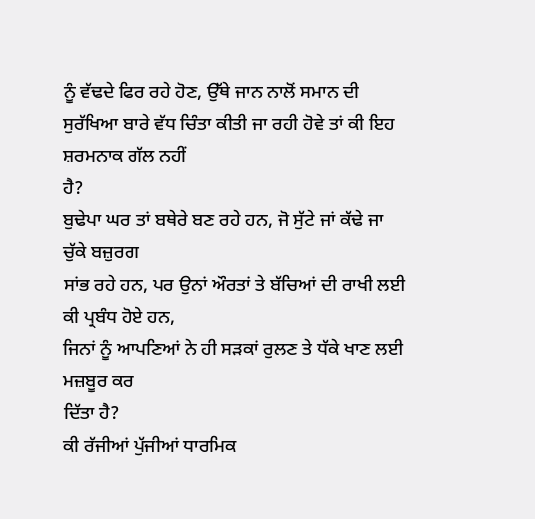ਨੂੰ ਵੱਢਦੇ ਫਿਰ ਰਹੇ ਹੋਣ, ਉੱਥੇ ਜਾਨ ਨਾਲੋਂ ਸਮਾਨ ਦੀ
ਸੁਰੱਖਿਆ ਬਾਰੇ ਵੱਧ ਚਿੰਤਾ ਕੀਤੀ ਜਾ ਰਹੀ ਹੋਵੇ ਤਾਂ ਕੀ ਇਹ ਸ਼ਰਮਨਾਕ ਗੱਲ ਨਹੀਂ
ਹੈ?
ਬੁਢੇਪਾ ਘਰ ਤਾਂ ਬਥੇਰੇ ਬਣ ਰਹੇ ਹਨ, ਜੋ ਸੁੱਟੇ ਜਾਂ ਕੱਢੇ ਜਾ ਚੁੱਕੇ ਬਜ਼ੁਰਗ
ਸਾਂਭ ਰਹੇ ਹਨ, ਪਰ ਉਨਾਂ ਔਰਤਾਂ ਤੇ ਬੱਚਿਆਂ ਦੀ ਰਾਖੀ ਲਈ ਕੀ ਪ੍ਰਬੰਧ ਹੋਏ ਹਨ,
ਜਿਨਾਂ ਨੂੰ ਆਪਣਿਆਂ ਨੇ ਹੀ ਸੜਕਾਂ ਰੁਲਣ ਤੇ ਧੱਕੇ ਖਾਣ ਲਈ ਮਜ਼ਬੂਰ ਕਰ
ਦਿੱਤਾ ਹੈ?
ਕੀ ਰੱਜੀਆਂ ਪੁੱਜੀਆਂ ਧਾਰਮਿਕ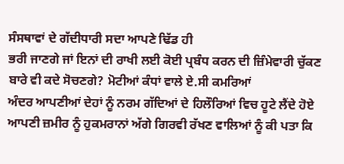ਸੰਸਥਾਵਾਂ ਦੇ ਗੱਦੀਧਾਰੀ ਸਦਾ ਆਪਣੇ ਢਿੱਡ ਹੀ
ਭਰੀ ਜਾਣਗੇ ਜਾਂ ਇਨਾਂ ਦੀ ਰਾਖੀ ਲਈ ਕੋਈ ਪ੍ਰਬੰਧ ਕਰਨ ਦੀ ਜ਼ਿੰਮੇਵਾਰੀ ਚੁੱਕਣ
ਬਾਰੇ ਵੀ ਕਦੇ ਸੋਚਣਗੇ? ਮੋਟੀਆਂ ਕੰਧਾਂ ਵਾਲੇ ਏ.ਸੀ ਕਮਰਿਆਂ
ਅੰਦਰ ਆਪਣੀਆਂ ਦੇਹਾਂ ਨੂੰ ਨਰਮ ਗੱਦਿਆਂ ਦੇ ਹਿਲੌਰਿਆਂ ਵਿਚ ਹੂਟੇ ਲੈਂਦੇ ਹੋਏ
ਆਪਣੀ ਜ਼ਮੀਰ ਨੂੰ ਹੁਕਮਰਾਨਾਂ ਅੱਗੇ ਗਿਰਵੀ ਰੱਖਣ ਵਾਲਿਆਂ ਨੂੰ ਕੀ ਪਤਾ ਕਿ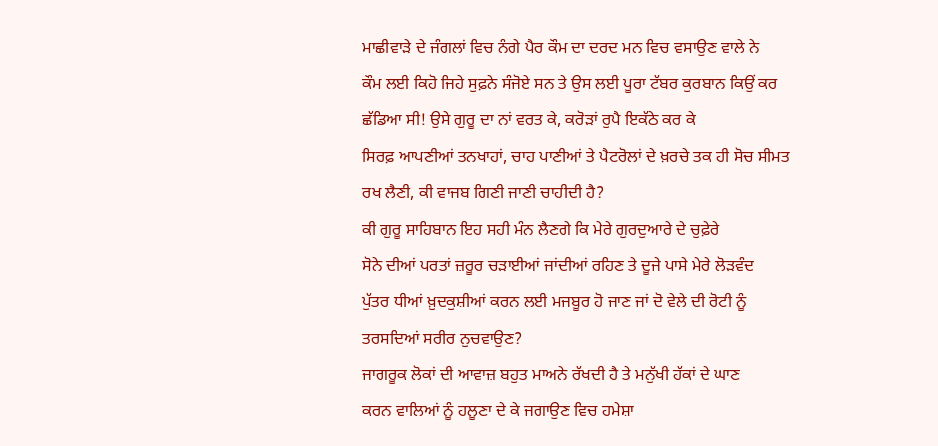ਮਾਛੀਵਾੜੇ ਦੇ ਜੰਗਲਾਂ ਵਿਚ ਨੰਗੇ ਪੈਰ ਕੌਮ ਦਾ ਦਰਦ ਮਨ ਵਿਚ ਵਸਾਉਣ ਵਾਲੇ ਨੇ
ਕੌਮ ਲਈ ਕਿਹੋ ਜਿਹੇ ਸੁਫ਼ਨੇ ਸੰਜੋਏ ਸਨ ਤੇ ਉਸ ਲਈ ਪੂਰਾ ਟੱਬਰ ਕੁਰਬਾਨ ਕਿਉਂ ਕਰ
ਛੱਡਿਆ ਸੀ! ਉਸੇ ਗੁਰੂ ਦਾ ਨਾਂ ਵਰਤ ਕੇ, ਕਰੋੜਾਂ ਰੁਪੈ ਇਕੱਠੇ ਕਰ ਕੇ
ਸਿਰਫ਼ ਆਪਣੀਆਂ ਤਨਖਾਹਾਂ, ਚਾਹ ਪਾਣੀਆਂ ਤੇ ਪੈਟਰੋਲਾਂ ਦੇ ਖ਼ਰਚੇ ਤਕ ਹੀ ਸੋਚ ਸੀਮਤ
ਰਖ ਲੈਣੀ, ਕੀ ਵਾਜਬ ਗਿਣੀ ਜਾਣੀ ਚਾਹੀਦੀ ਹੈ?
ਕੀ ਗੁਰੂ ਸਾਹਿਬਾਨ ਇਹ ਸਹੀ ਮੰਨ ਲੈਣਗੇ ਕਿ ਮੇਰੇ ਗੁਰਦੁਆਰੇ ਦੇ ਚੁਫ਼ੇਰੇ
ਸੋਨੇ ਦੀਆਂ ਪਰਤਾਂ ਜ਼ਰੂਰ ਚੜਾਈਆਂ ਜਾਂਦੀਆਂ ਰਹਿਣ ਤੇ ਦੂਜੇ ਪਾਸੇ ਮੇਰੇ ਲੋੜਵੰਦ
ਪੁੱਤਰ ਧੀਆਂ ਖ਼ੁਦਕੁਸ਼ੀਆਂ ਕਰਨ ਲਈ ਮਜਬੂਰ ਹੋ ਜਾਣ ਜਾਂ ਦੋ ਵੇਲੇ ਦੀ ਰੋਟੀ ਨੂੰ
ਤਰਸਦਿਆਂ ਸਰੀਰ ਨੁਚਵਾਉਣ?
ਜਾਗਰੂਕ ਲੋਕਾਂ ਦੀ ਆਵਾਜ਼ ਬਹੁਤ ਮਾਅਨੇ ਰੱਖਦੀ ਹੈ ਤੇ ਮਨੁੱਖੀ ਹੱਕਾਂ ਦੇ ਘਾਣ
ਕਰਨ ਵਾਲਿਆਂ ਨੂੰ ਹਲੂਣਾ ਦੇ ਕੇ ਜਗਾਉਣ ਵਿਚ ਹਮੇਸ਼ਾ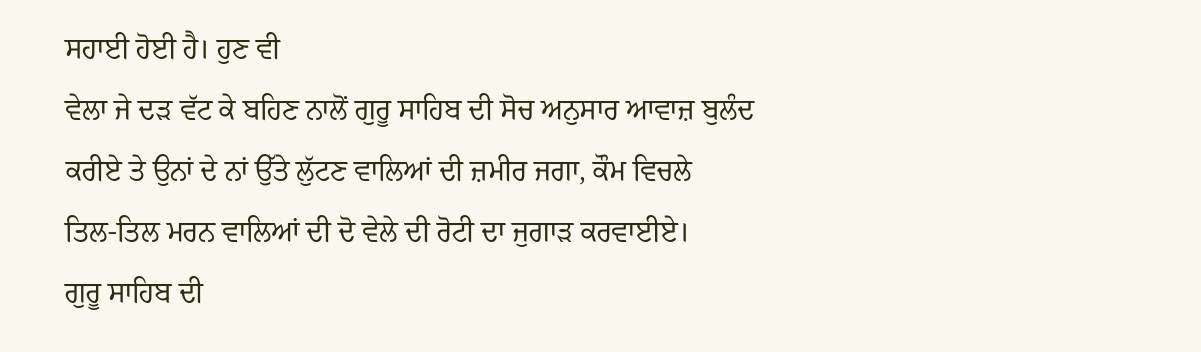ਸਹਾਈ ਹੋਈ ਹੈ। ਹੁਣ ਵੀ
ਵੇਲਾ ਜੇ ਦੜ ਵੱਟ ਕੇ ਬਹਿਣ ਨਾਲੋਂ ਗੁਰੂ ਸਾਹਿਬ ਦੀ ਸੋਚ ਅਨੁਸਾਰ ਆਵਾਜ਼ ਬੁਲੰਦ
ਕਰੀਏ ਤੇ ਉਨਾਂ ਦੇ ਨਾਂ ਉੱਤੇ ਲੁੱਟਣ ਵਾਲਿਆਂ ਦੀ ਜ਼ਮੀਰ ਜਗਾ, ਕੌਮ ਵਿਚਲੇ
ਤਿਲ-ਤਿਲ ਮਰਨ ਵਾਲਿਆਂ ਦੀ ਦੋ ਵੇਲੇ ਦੀ ਰੋਟੀ ਦਾ ਜੁਗਾੜ ਕਰਵਾਈਏ।
ਗੁਰੂ ਸਾਹਿਬ ਦੀ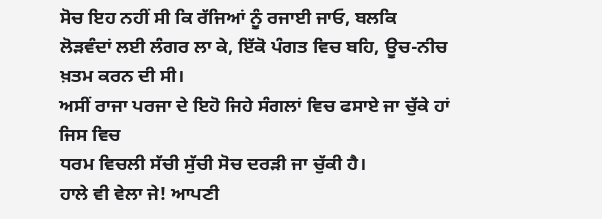ਸੋਚ ਇਹ ਨਹੀਂ ਸੀ ਕਿ ਰੱਜਿਆਂ ਨੂੰ ਰਜਾਈ ਜਾਓ, ਬਲਕਿ
ਲੋੜਵੰਦਾਂ ਲਈ ਲੰਗਰ ਲਾ ਕੇ, ਇੱਕੋ ਪੰਗਤ ਵਿਚ ਬਹਿ, ਊਚ-ਨੀਚ ਖ਼ਤਮ ਕਰਨ ਦੀ ਸੀ।
ਅਸੀਂ ਰਾਜਾ ਪਰਜਾ ਦੇ ਇਹੋ ਜਿਹੇ ਸੰਗਲਾਂ ਵਿਚ ਫਸਾਏ ਜਾ ਚੁੱਕੇ ਹਾਂ ਜਿਸ ਵਿਚ
ਧਰਮ ਵਿਚਲੀ ਸੱਚੀ ਸੁੱਚੀ ਸੋਚ ਦਰੜੀ ਜਾ ਚੁੱਕੀ ਹੈ।
ਹਾਲੇ ਵੀ ਵੇਲਾ ਜੇ! ਆਪਣੀ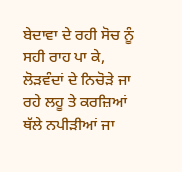ਬੇਦਾਵਾ ਦੇ ਰਹੀ ਸੋਚ ਨੂੰ ਸਹੀ ਰਾਹ ਪਾ ਕੇ,
ਲੋੜਵੰਦਾਂ ਦੇ ਨਿਚੋੜੇ ਜਾ ਰਹੇ ਲਹੂ ਤੇ ਕਰਜ਼ਿਆਂ ਥੱਲੇ ਨਪੀੜੀਆਂ ਜਾ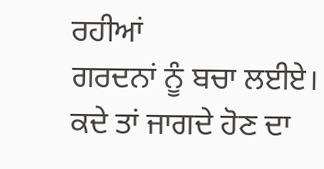ਰਹੀਆਂ
ਗਰਦਨਾਂ ਨੂੰ ਬਚਾ ਲਈਏ।
ਕਦੇ ਤਾਂ ਜਾਗਦੇ ਹੋਣ ਦਾ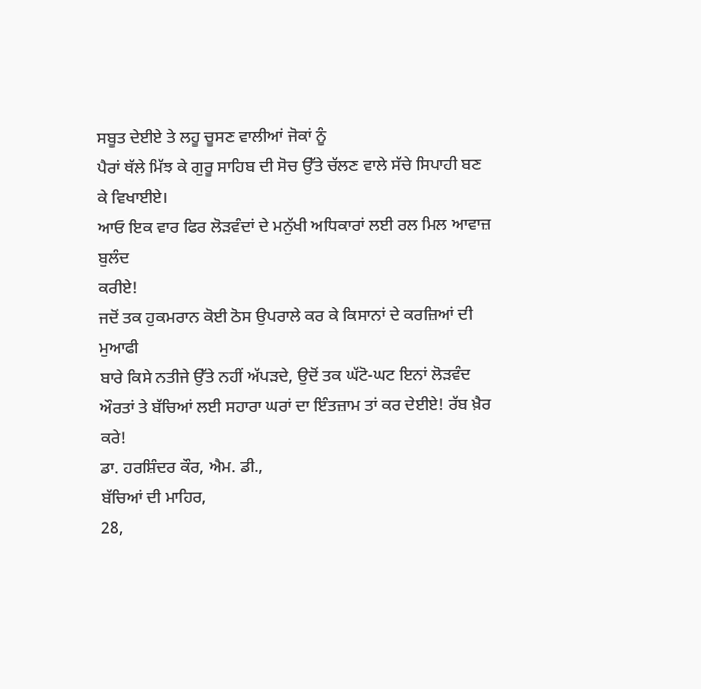ਸਬੂਤ ਦੇਈਏ ਤੇ ਲਹੂ ਚੂਸਣ ਵਾਲੀਆਂ ਜੋਕਾਂ ਨੂੰ
ਪੈਰਾਂ ਥੱਲੇ ਮਿੱਝ ਕੇ ਗੁਰੂ ਸਾਹਿਬ ਦੀ ਸੋਚ ਉੱਤੇ ਚੱਲਣ ਵਾਲੇ ਸੱਚੇ ਸਿਪਾਹੀ ਬਣ
ਕੇ ਵਿਖਾਈਏ।
ਆਓ ਇਕ ਵਾਰ ਫਿਰ ਲੋੜਵੰਦਾਂ ਦੇ ਮਨੁੱਖੀ ਅਧਿਕਾਰਾਂ ਲਈ ਰਲ ਮਿਲ ਆਵਾਜ਼ ਬੁਲੰਦ
ਕਰੀਏ!
ਜਦੋਂ ਤਕ ਹੁਕਮਰਾਨ ਕੋਈ ਠੋਸ ਉਪਰਾਲੇ ਕਰ ਕੇ ਕਿਸਾਨਾਂ ਦੇ ਕਰਜ਼ਿਆਂ ਦੀ ਮੁਆਫੀ
ਬਾਰੇ ਕਿਸੇ ਨਤੀਜੇ ਉੱਤੇ ਨਹੀਂ ਅੱਪੜਦੇ, ਉਦੋਂ ਤਕ ਘੱਟੋ-ਘਟ ਇਨਾਂ ਲੋੜਵੰਦ
ਔਰਤਾਂ ਤੇ ਬੱਚਿਆਂ ਲਈ ਸਹਾਰਾ ਘਰਾਂ ਦਾ ਇੰਤਜ਼ਾਮ ਤਾਂ ਕਰ ਦੇਈਏ! ਰੱਬ ਖ਼ੈਰ ਕਰੇ!
ਡਾ. ਹਰਸ਼ਿੰਦਰ ਕੌਰ, ਐਮ. ਡੀ.,
ਬੱਚਿਆਂ ਦੀ ਮਾਹਿਰ,
28,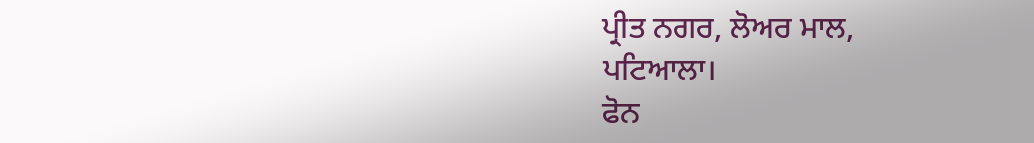ਪ੍ਰੀਤ ਨਗਰ, ਲੋਅਰ ਮਾਲ,
ਪਟਿਆਲਾ।
ਫੋਨ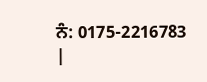ਨੰ: 0175-2216783
|